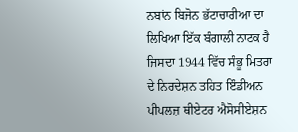ਨਬਾਂਨ ਬਿਜੋਨ ਭੱਟਾਚਾਰੀਆ ਦਾ ਲਿਖਿਆ ਇੱਕ ਬੰਗਾਲੀ ਨਾਟਕ ਹੈ ਜਿਸਦਾ 1944 ਵਿੱਚ ਸੰਭੂ ਮਿਤਰਾ ਦੇ ਨਿਰਦੇਸ਼ਨ ਤਹਿਤ ਇੰਡੀਅਨ ਪੀਪਲਜ਼ ਥੀਏਟਰ ਐਸੋਸੀਏਸ਼ਨ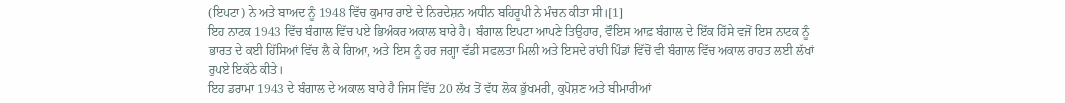(ਇਪਟਾ) ਨੇ ਅਤੇ ਬਾਅਦ ਨੂੰ 1948 ਵਿੱਚ ਕੁਮਾਰ ਰਾਏ ਦੇ ਨਿਰਦੇਸ਼ਨ ਅਧੀਨ ਬਹਿਰੂਪੀ ਨੇ ਮੰਚਨ ਕੀਤਾ ਸੀ।[1]
ਇਹ ਨਾਟਕ 1943 ਵਿੱਚ ਬੰਗਾਲ ਵਿੱਚ ਪਏ ਭਿਅੰਕਰ ਅਕਾਲ ਬਾਰੇ ਹੈ। ਬੰਗਾਲ ਇਪਟਾ ਆਪਣੇ ਤਿਉਹਾਰ, ਵੌਇਸ ਆਫ਼ ਬੰਗਾਲ ਦੇ ਇੱਕ ਹਿੱਸੇ ਵਜੋਂ ਇਸ ਨਾਟਕ ਨੂੰ ਭਾਰਤ ਦੇ ਕਈ ਹਿੱਸਿਆਂ ਵਿੱਚ ਲੈ ਕੇ ਗਿਆ, ਅਤੇ ਇਸ ਨੂੰ ਹਰ ਜਗ੍ਹਾ ਵੱਡੀ ਸਫਲਤਾ ਮਿਲੀ ਅਤੇ ਇਸਦੇ ਰਾਂਹੀ ਪਿੰਡਾਂ ਵਿੱਚੋਂ ਵੀ ਬੰਗਾਲ ਵਿੱਚ ਅਕਾਲ ਰਾਹਤ ਲਈ ਲੱਖਾਂ ਰੁਪਏ ਇਕੱਠੇ ਕੀਤੇ।
ਇਹ ਡਰਾਮਾ 1943 ਦੇ ਬੰਗਾਲ ਦੇ ਅਕਾਲ ਬਾਰੇ ਹੈ ਜਿਸ ਵਿੱਚ 20 ਲੱਖ ਤੋਂ ਵੱਧ ਲੋਕ ਭੁੱਖਮਰੀ, ਕੁਪੋਸ਼ਣ ਅਤੇ ਬੀਮਾਰੀਆਂ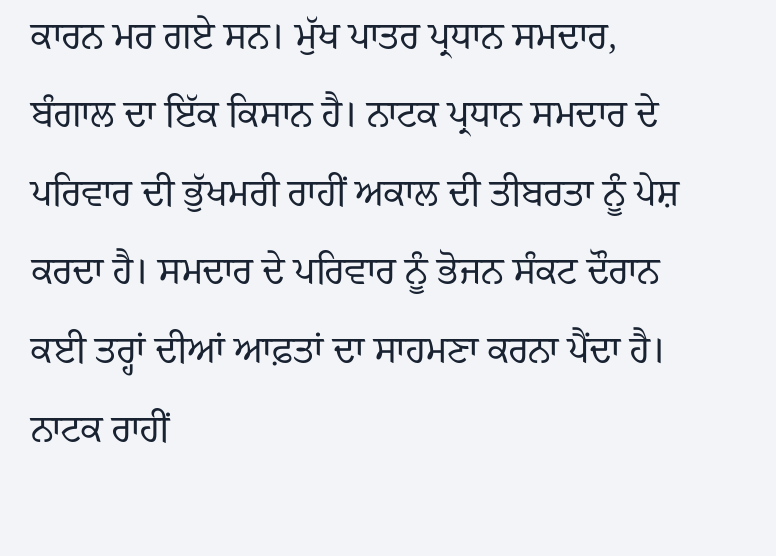ਕਾਰਨ ਮਰ ਗਏ ਸਨ। ਮੁੱਖ ਪਾਤਰ ਪ੍ਰਧਾਨ ਸਮਦਾਰ, ਬੰਗਾਲ ਦਾ ਇੱਕ ਕਿਸਾਨ ਹੈ। ਨਾਟਕ ਪ੍ਰਧਾਨ ਸਮਦਾਰ ਦੇ ਪਰਿਵਾਰ ਦੀ ਭੁੱਖਮਰੀ ਰਾਹੀਂ ਅਕਾਲ ਦੀ ਤੀਬਰਤਾ ਨੂੰ ਪੇਸ਼ ਕਰਦਾ ਹੈ। ਸਮਦਾਰ ਦੇ ਪਰਿਵਾਰ ਨੂੰ ਭੋਜਨ ਸੰਕਟ ਦੌਰਾਨ ਕਈ ਤਰ੍ਹਾਂ ਦੀਆਂ ਆਫ਼ਤਾਂ ਦਾ ਸਾਹਮਣਾ ਕਰਨਾ ਪੈਂਦਾ ਹੈ। ਨਾਟਕ ਰਾਹੀਂ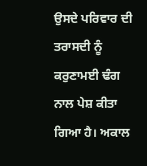ਉਸਦੇ ਪਰਿਵਾਰ ਦੀ ਤਰਾਸਦੀ ਨੂੰ ਕਰੁਣਾਮਈ ਢੰਗ ਨਾਲ ਪੇਸ਼ ਕੀਤਾ ਗਿਆ ਹੈ। ਅਕਾਲ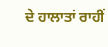ਦੇ ਹਾਲਾਤਾਂ ਰਾਹੀਂ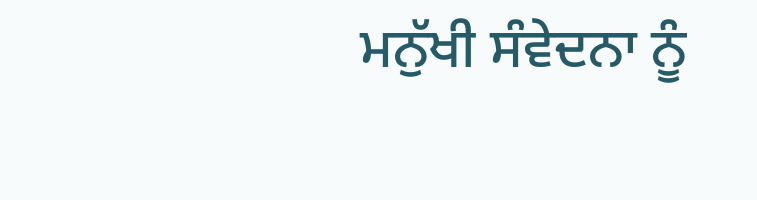ਮਨੁੱਖੀ ਸੰਵੇਦਨਾ ਨੂੰ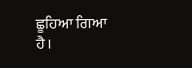ਛੂਹਿਆ ਗਿਆ ਹੈ।